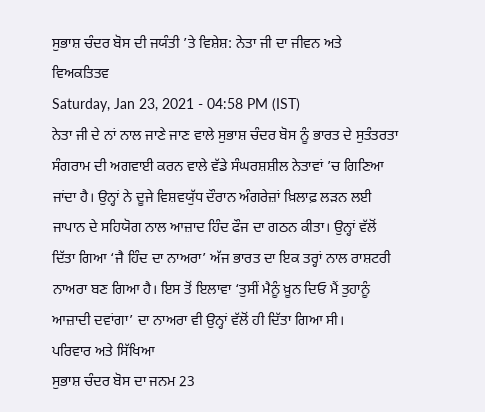ਸੁਭਾਸ਼ ਚੰਦਰ ਬੋਸ ਦੀ ਜਯੰਤੀ ’ਤੇ ਵਿਸ਼ੇਸ਼: ਨੇਤਾ ਜੀ ਦਾ ਜੀਵਨ ਅਤੇ ਵਿਅਕਤਿਤਵ
Saturday, Jan 23, 2021 - 04:58 PM (IST)
ਨੇਤਾ ਜੀ ਦੇ ਨਾਂ ਨਾਲ ਜਾਣੇ ਜਾਣ ਵਾਲੇ ਸੁਭਾਸ਼ ਚੰਦਰ ਬੋਸ ਨੂੰ ਭਾਰਤ ਦੇ ਸੁਤੰਤਰਤਾ ਸੰਗਰਾਮ ਦੀ ਅਗਵਾਈ ਕਰਨ ਵਾਲੇ ਵੱਡੇ ਸੰਘਰਸ਼ਸ਼ੀਲ ਨੇਤਾਵਾਂ ’ਚ ਗਿਣਿਆ ਜਾਂਦਾ ਹੈ। ਉਨ੍ਹਾਂ ਨੇ ਦੂਜੇ ਵਿਸ਼ਵਯੁੱਧ ਦੌਰਾਨ ਅੰਗਰੇਜ਼ਾਂ ਖ਼ਿਲਾਫ਼ ਲੜਨ ਲਈ ਜਾਪਾਨ ਦੇ ਸਹਿਯੋਗ ਨਾਲ ਆਜ਼ਾਦ ਹਿੰਦ ਫੌਜ ਦਾ ਗਠਨ ਕੀਤਾ। ਉਨ੍ਹਾਂ ਵੱਲੋਂ ਦਿੱਤਾ ਗਿਆ ‘ਜੈ ਹਿੰਦ ਦਾ ਨਾਅਰਾ’ ਅੱਜ ਭਾਰਤ ਦਾ ਇਕ ਤਰ੍ਹਾਂ ਨਾਲ ਰਾਸ਼ਟਰੀ ਨਾਅਰਾ ਬਣ ਗਿਆ ਹੈ। ਇਸ ਤੋਂ ਇਲਾਵਾ ‘ਤੁਸੀਂ ਮੈਨੂੰ ਖ਼ੂਨ ਦਿਓ ਮੈਂ ਤੁਹਾਨੂੰ ਆਜ਼ਾਦੀ ਦਵਾਂਗਾ’ ਦਾ ਨਾਅਰਾ ਵੀ ਉਨ੍ਹਾਂ ਵੱਲੋਂ ਹੀ ਦਿੱਤਾ ਗਿਆ ਸੀ।
ਪਰਿਵਾਰ ਅਤੇ ਸਿੱਖਿਆ
ਸੁਭਾਸ਼ ਚੰਦਰ ਬੋਸ ਦਾ ਜਨਮ 23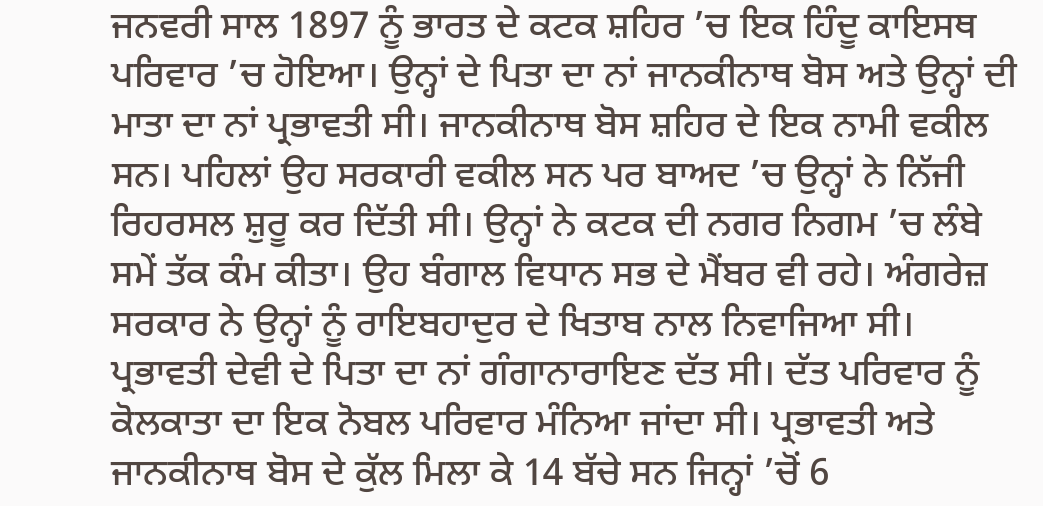ਜਨਵਰੀ ਸਾਲ 1897 ਨੂੰ ਭਾਰਤ ਦੇ ਕਟਕ ਸ਼ਹਿਰ ’ਚ ਇਕ ਹਿੰਦੂ ਕਾਇਸਥ ਪਰਿਵਾਰ ’ਚ ਹੋਇਆ। ਉਨ੍ਹਾਂ ਦੇ ਪਿਤਾ ਦਾ ਨਾਂ ਜਾਨਕੀਨਾਥ ਬੋਸ ਅਤੇ ਉਨ੍ਹਾਂ ਦੀ ਮਾਤਾ ਦਾ ਨਾਂ ਪ੍ਰਭਾਵਤੀ ਸੀ। ਜਾਨਕੀਨਾਥ ਬੋਸ ਸ਼ਹਿਰ ਦੇ ਇਕ ਨਾਮੀ ਵਕੀਲ ਸਨ। ਪਹਿਲਾਂ ਉਹ ਸਰਕਾਰੀ ਵਕੀਲ ਸਨ ਪਰ ਬਾਅਦ ’ਚ ਉਨ੍ਹਾਂ ਨੇ ਨਿੱਜੀ ਰਿਹਰਸਲ ਸ਼ੁਰੂ ਕਰ ਦਿੱਤੀ ਸੀ। ਉਨ੍ਹਾਂ ਨੇ ਕਟਕ ਦੀ ਨਗਰ ਨਿਗਮ ’ਚ ਲੰਬੇ ਸਮੇਂ ਤੱਕ ਕੰਮ ਕੀਤਾ। ਉਹ ਬੰਗਾਲ ਵਿਧਾਨ ਸਭ ਦੇ ਮੈਂਬਰ ਵੀ ਰਹੇ। ਅੰਗਰੇਜ਼ ਸਰਕਾਰ ਨੇ ਉਨ੍ਹਾਂ ਨੂੰ ਰਾਇਬਹਾਦੁਰ ਦੇ ਖਿਤਾਬ ਨਾਲ ਨਿਵਾਜਿਆ ਸੀ। ਪ੍ਰਭਾਵਤੀ ਦੇਵੀ ਦੇ ਪਿਤਾ ਦਾ ਨਾਂ ਗੰਗਾਨਾਰਾਇਣ ਦੱਤ ਸੀ। ਦੱਤ ਪਰਿਵਾਰ ਨੂੰ ਕੋਲਕਾਤਾ ਦਾ ਇਕ ਨੋਬਲ ਪਰਿਵਾਰ ਮੰਨਿਆ ਜਾਂਦਾ ਸੀ। ਪ੍ਰਭਾਵਤੀ ਅਤੇ ਜਾਨਕੀਨਾਥ ਬੋਸ ਦੇ ਕੁੱਲ ਮਿਲਾ ਕੇ 14 ਬੱਚੇ ਸਨ ਜਿਨ੍ਹਾਂ ’ਚੋਂ 6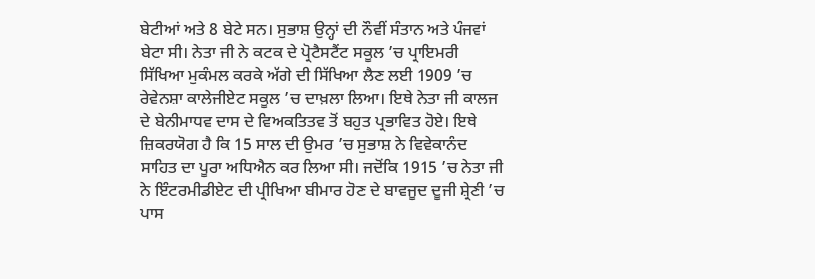ਬੇਟੀਆਂ ਅਤੇ 8 ਬੇਟੇ ਸਨ। ਸੁਭਾਸ਼ ਉਨ੍ਹਾਂ ਦੀ ਨੌਵੀਂ ਸੰਤਾਨ ਅਤੇ ਪੰਜਵਾਂ ਬੇਟਾ ਸੀ। ਨੇਤਾ ਜੀ ਨੇ ਕਟਕ ਦੇ ਪ੍ਰੋਟੈਸਟੈਂਟ ਸਕੂਲ ’ਚ ਪ੍ਰਾਇਮਰੀ ਸਿੱਖਿਆ ਮੁਕੰਮਲ ਕਰਕੇ ਅੱਗੇ ਦੀ ਸਿੱਖਿਆ ਲੈਣ ਲਈ 1909 ’ਚ ਰੇਵੇਨਸ਼ਾ ਕਾਲੇਜੀਏਟ ਸਕੂਲ ’ਚ ਦਾਖ਼ਲਾ ਲਿਆ। ਇਥੇ ਨੇਤਾ ਜੀ ਕਾਲਜ ਦੇ ਬੇਨੀਮਾਧਵ ਦਾਸ ਦੇ ਵਿਅਕਤਿਤਵ ਤੋਂ ਬਹੁਤ ਪ੍ਰਭਾਵਿਤ ਹੋਏ। ਇਥੇ ਜ਼ਿਕਰਯੋਗ ਹੈ ਕਿ 15 ਸਾਲ ਦੀ ਉਮਰ ’ਚ ਸੁਭਾਸ਼ ਨੇ ਵਿਵੇਕਾਨੰਦ ਸਾਹਿਤ ਦਾ ਪੂਰਾ ਅਧਿਐਨ ਕਰ ਲਿਆ ਸੀ। ਜਦੋਂਕਿ 1915 ’ਚ ਨੇਤਾ ਜੀ ਨੇ ਇੰਟਰਮੀਡੀਏਟ ਦੀ ਪ੍ਰੀਖਿਆ ਬੀਮਾਰ ਹੋਣ ਦੇ ਬਾਵਜੂਦ ਦੂਜੀ ਸ਼੍ਰੇਣੀ ’ਚ ਪਾਸ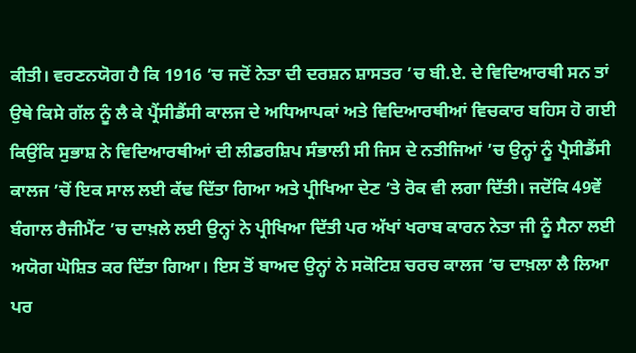ਕੀਤੀ। ਵਰਣਨਯੋਗ ਹੈ ਕਿ 1916 ’ਚ ਜਦੋਂ ਨੇਤਾ ਦੀ ਦਰਸ਼ਨ ਸ਼ਾਸਤਰ ’ਚ ਬੀ.ਏ. ਦੇ ਵਿਦਿਆਰਥੀ ਸਨ ਤਾਂ ਉਥੇ ਕਿਸੇ ਗੱਲ ਨੂੰ ਲੈ ਕੇ ਪ੍ਰੈਂਸੀਡੈਂਸੀ ਕਾਲਜ ਦੇ ਅਧਿਆਪਕਾਂ ਅਤੇ ਵਿਦਿਆਰਥੀਆਂ ਵਿਚਕਾਰ ਬਹਿਸ ਹੋ ਗਈ ਕਿਉਂਕਿ ਸੁਭਾਸ਼ ਨੇ ਵਿਦਿਆਰਥੀਆਂ ਦੀ ਲੀਡਰਸ਼ਿਪ ਸੰਭਾਲੀ ਸੀ ਜਿਸ ਦੇ ਨਤੀਜਿਆਂ ’ਚ ਉਨ੍ਹਾਂ ਨੂੰ ਪ੍ਰੈਸੀਡੈਂਸੀ ਕਾਲਜ ’ਚੋਂ ਇਕ ਸਾਲ ਲਈ ਕੱਢ ਦਿੱਤਾ ਗਿਆ ਅਤੇ ਪ੍ਰੀਖਿਆ ਦੇਣ ’ਤੇ ਰੋਕ ਵੀ ਲਗਾ ਦਿੱਤੀ। ਜਦੋਂਕਿ 49ਵੇਂ ਬੰਗਾਲ ਰੈਜੀਮੈਂਟ ’ਚ ਦਾਖ਼ਲੇ ਲਈ ਉਨ੍ਹਾਂ ਨੇ ਪ੍ਰੀਖਿਆ ਦਿੱਤੀ ਪਰ ਅੱਖਾਂ ਖਰਾਬ ਕਾਰਨ ਨੇਤਾ ਜੀ ਨੂੰ ਸੈਨਾ ਲਈ ਅਯੋਗ ਘੋਸ਼ਿਤ ਕਰ ਦਿੱਤਾ ਗਿਆ। ਇਸ ਤੋਂ ਬਾਅਦ ਉਨ੍ਹਾਂ ਨੇ ਸਕੋਟਿਸ਼ ਚਰਚ ਕਾਲਜ ’ਚ ਦਾਖ਼ਲਾ ਲੈ ਲਿਆ ਪਰ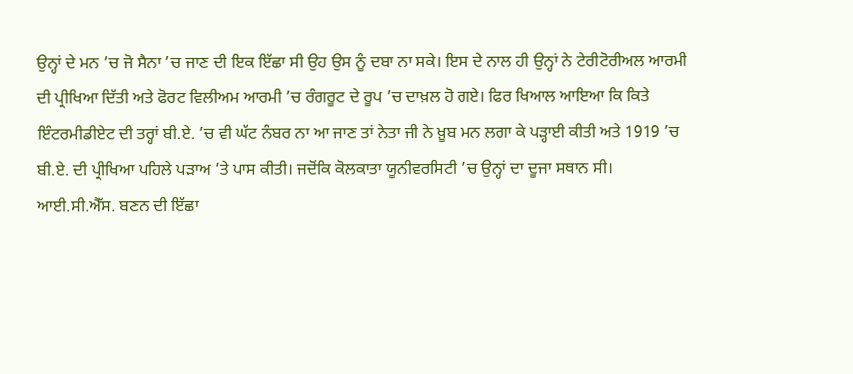ਉਨ੍ਹਾਂ ਦੇ ਮਨ ’ਚ ਜੋ ਸੈਨਾ ’ਚ ਜਾਣ ਦੀ ਇਕ ਇੱਛਾ ਸੀ ਉਹ ਉਸ ਨੂੰ ਦਬਾ ਨਾ ਸਕੇ। ਇਸ ਦੇ ਨਾਲ ਹੀ ਉਨ੍ਹਾਂ ਨੇ ਟੇਰੀਟੋਰੀਅਲ ਆਰਮੀ ਦੀ ਪ੍ਰੀਖਿਆ ਦਿੱਤੀ ਅਤੇ ਫੋਰਟ ਵਿਲੀਅਮ ਆਰਮੀ ’ਚ ਰੰਗਰੂਟ ਦੇ ਰੂਪ ’ਚ ਦਾਖ਼ਲ ਹੋ ਗਏ। ਫਿਰ ਖਿਆਲ ਆਇਆ ਕਿ ਕਿਤੇ ਇੰਟਰਮੀਡੀਏਟ ਦੀ ਤਰ੍ਹਾਂ ਬੀ.ਏ. ’ਚ ਵੀ ਘੱਟ ਨੰਬਰ ਨਾ ਆ ਜਾਣ ਤਾਂ ਨੇਤਾ ਜੀ ਨੇ ਖ਼ੂਬ ਮਨ ਲਗਾ ਕੇ ਪੜ੍ਹਾਈ ਕੀਤੀ ਅਤੇ 1919 ’ਚ ਬੀ.ਏ. ਦੀ ਪ੍ਰੀਖਿਆ ਪਹਿਲੇ ਪੜਾਅ ’ਤੇ ਪਾਸ ਕੀਤੀ। ਜਦੋਂਕਿ ਕੋਲਕਾਤਾ ਯੂਨੀਵਰਸਿਟੀ ’ਚ ਉਨ੍ਹਾਂ ਦਾ ਦੂਜਾ ਸਥਾਨ ਸੀ।
ਆਈ.ਸੀ.ਐੱਸ. ਬਣਨ ਦੀ ਇੱਛਾ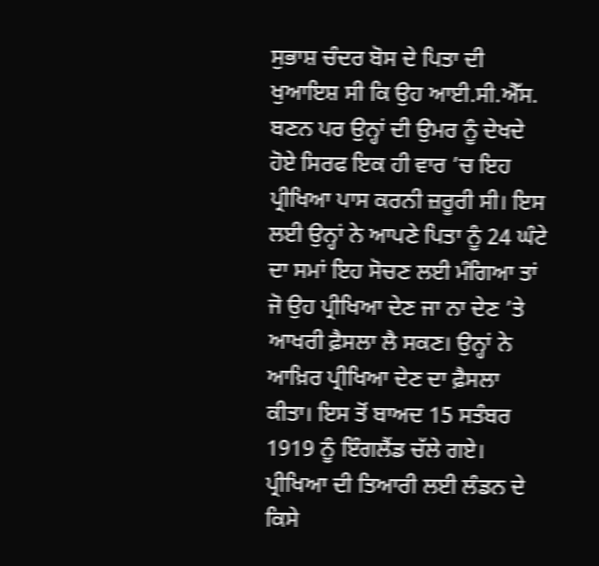ਸੁਭਾਸ਼ ਚੰਦਰ ਬੋਸ ਦੇ ਪਿਤਾ ਦੀ ਖੁਆਇਸ਼ ਸੀ ਕਿ ਉਹ ਆਈ.ਸੀ.ਐੱਸ. ਬਣਨ ਪਰ ਉਨ੍ਹਾਂ ਦੀ ਉਮਰ ਨੂੰ ਦੇਖਦੇ ਹੋਏ ਸਿਰਫ ਇਕ ਹੀ ਵਾਰ ’ਚ ਇਹ ਪ੍ਰੀਖਿਆ ਪਾਸ ਕਰਨੀ ਜ਼ਰੂਰੀ ਸੀ। ਇਸ ਲਈ ਉਨ੍ਹਾਂ ਨੇ ਆਪਣੇ ਪਿਤਾ ਨੂੰ 24 ਘੰਟੇ ਦਾ ਸਮਾਂ ਇਹ ਸੋਚਣ ਲਈ ਮੰਗਿਆ ਤਾਂ ਜੋ ਉਹ ਪ੍ਰੀਖਿਆ ਦੇਣ ਜਾ ਨਾ ਦੇਣ ’ਤੇ ਆਖਰੀ ਫ਼ੈਸਲਾ ਲੈ ਸਕਣ। ਉਨ੍ਹਾਂ ਨੇ ਆਖ਼ਿਰ ਪ੍ਰੀਖਿਆ ਦੇਣ ਦਾ ਫ਼ੈਸਲਾ ਕੀਤਾ। ਇਸ ਤੋਂ ਬਾਅਦ 15 ਸਤੰਬਰ 1919 ਨੂੰ ਇੰਗਲੈਂਡ ਚੱਲੇ ਗਏ। ਪ੍ਰੀਖਿਆ ਦੀ ਤਿਆਰੀ ਲਈ ਲੰਡਨ ਦੇ ਕਿਸੇ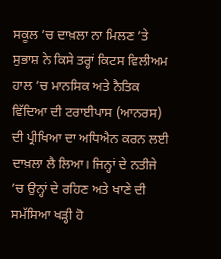ਸਕੂਲ ’ਚ ਦਾਖ਼ਲਾ ਨਾ ਮਿਲਣ ’ਤੇ ਸੁਭਾਸ਼ ਨੇ ਕਿਸੇ ਤਰ੍ਹਾਂ ਕਿਟਸ ਵਿਲੀਅਮ ਹਾਲ ’ਚ ਮਾਨਸਿਕ ਅਤੇ ਨੈਤਿਕ ਵਿੱਦਿਆ ਦੀ ਟਰਾਈਪਾਸ (ਆਨਰਸ) ਦੀ ਪ੍ਰੀਖਿਆ ਦਾ ਅਧਿਐਨ ਕਰਨ ਲਈ ਦਾਖ਼ਲਾ ਲੈ ਲਿਆ। ਜਿਨ੍ਹਾਂ ਦੇ ਨਤੀਜੇ ’ਚ ਉਨ੍ਹਾਂ ਦੇ ਰਹਿਣ ਅਤੇ ਖਾਣੇ ਦੀ ਸਮੱਸਿਆ ਖੜ੍ਹੀ ਹੋ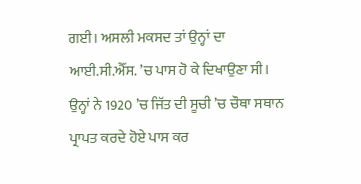ਗਈ। ਅਸਲੀ ਮਕਸਦ ਤਾਂ ਉਨ੍ਹਾਂ ਦਾ ਆਈ.ਸੀ.ਐੱਸ. ’ਚ ਪਾਸ ਹੋ ਕੇ ਦਿਖਾਉਣਾ ਸੀ। ਉਨ੍ਹਾਂ ਨੇ 1920 ’ਚ ਜਿੱਤ ਦੀ ਸੂਚੀ ’ਚ ਚੌਥਾ ਸਥਾਨ ਪ੍ਰਾਪਤ ਕਰਦੇ ਹੋਏ ਪਾਸ ਕਰ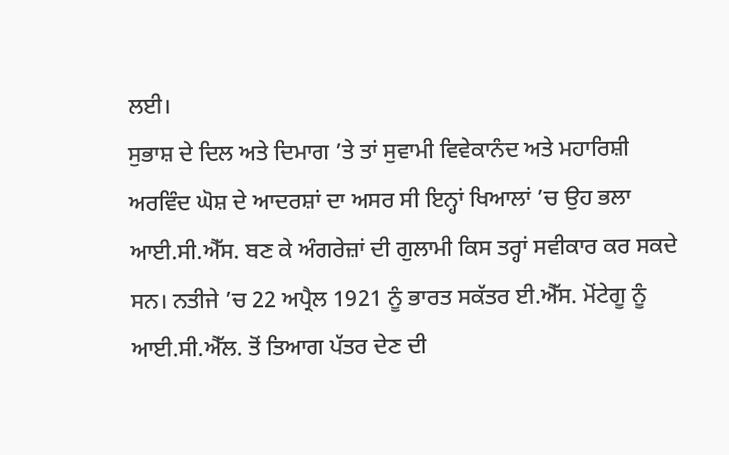ਲਈ।
ਸੁਭਾਸ਼ ਦੇ ਦਿਲ ਅਤੇ ਦਿਮਾਗ ’ਤੇ ਤਾਂ ਸੁਵਾਮੀ ਵਿਵੇਕਾਨੰਦ ਅਤੇ ਮਹਾਰਿਸ਼ੀ ਅਰਵਿੰਦ ਘੋਸ਼ ਦੇ ਆਦਰਸ਼ਾਂ ਦਾ ਅਸਰ ਸੀ ਇਨ੍ਹਾਂ ਖਿਆਲਾਂ ’ਚ ਉਹ ਭਲਾ ਆਈ.ਸੀ.ਐੱਸ. ਬਣ ਕੇ ਅੰਗਰੇਜ਼ਾਂ ਦੀ ਗੁਲਾਮੀ ਕਿਸ ਤਰ੍ਹਾਂ ਸਵੀਕਾਰ ਕਰ ਸਕਦੇ ਸਨ। ਨਤੀਜੇ ’ਚ 22 ਅਪ੍ਰੈਲ 1921 ਨੂੰ ਭਾਰਤ ਸਕੱਤਰ ਈ.ਐੱਸ. ਮੋਂਟੇਗੂ ਨੂੰ ਆਈ.ਸੀ.ਐੱਲ. ਤੋਂ ਤਿਆਗ ਪੱਤਰ ਦੇਣ ਦੀ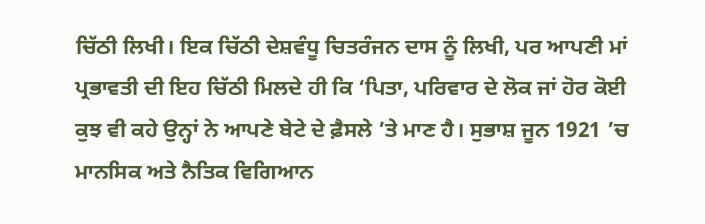ਚਿੱਠੀ ਲਿਖੀ। ਇਕ ਚਿੱਠੀ ਦੇਸ਼ਵੰਧੂ ਚਿਤਰੰਜਨ ਦਾਸ ਨੂੰ ਲਿਖੀ, ਪਰ ਆਪਣੀ ਮਾਂ ਪ੍ਰਭਾਵਤੀ ਦੀ ਇਹ ਚਿੱਠੀ ਮਿਲਦੇ ਹੀ ਕਿ ‘ਪਿਤਾ, ਪਰਿਵਾਰ ਦੇ ਲੋਕ ਜਾਂ ਹੋਰ ਕੋਈ ਕੁਝ ਵੀ ਕਹੇ ਉਨ੍ਹਾਂ ਨੇ ਆਪਣੇ ਬੇਟੇ ਦੇ ਫ਼ੈਸਲੇ ’ਤੇ ਮਾਣ ਹੈ। ਸੁਭਾਸ਼ ਜੂਨ 1921 ’ਚ ਮਾਨਸਿਕ ਅਤੇ ਨੈਤਿਕ ਵਿਗਿਆਨ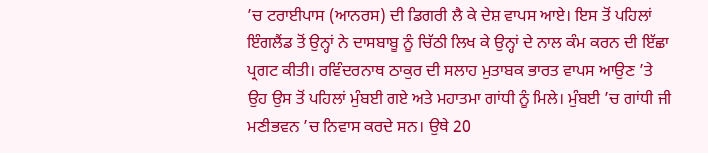’ਚ ਟਰਾਈਪਾਸ (ਆਨਰਸ) ਦੀ ਡਿਗਰੀ ਲੈ ਕੇ ਦੇਸ਼ ਵਾਪਸ ਆਏ। ਇਸ ਤੋਂ ਪਹਿਲਾਂ ਇੰਗਲੈਂਡ ਤੋਂ ਉਨ੍ਹਾਂ ਨੇ ਦਾਸਬਾਬੂ ਨੂੰ ਚਿੱਠੀ ਲਿਖ ਕੇ ਉਨ੍ਹਾਂ ਦੇ ਨਾਲ ਕੰਮ ਕਰਨ ਦੀ ਇੱਛਾ ਪ੍ਰਗਟ ਕੀਤੀ। ਰਵਿੰਦਰਨਾਥ ਠਾਕੁਰ ਦੀ ਸਲਾਹ ਮੁਤਾਬਕ ਭਾਰਤ ਵਾਪਸ ਆਉਣ ’ਤੇ ਉਹ ਉਸ ਤੋਂ ਪਹਿਲਾਂ ਮੁੰਬਈ ਗਏ ਅਤੇ ਮਹਾਤਮਾ ਗਾਂਧੀ ਨੂੰ ਮਿਲੇ। ਮੁੰਬਈ ’ਚ ਗਾਂਧੀ ਜੀ ਮਣੀਭਵਨ ’ਚ ਨਿਵਾਸ ਕਰਦੇ ਸਨ। ਉਥੇ 20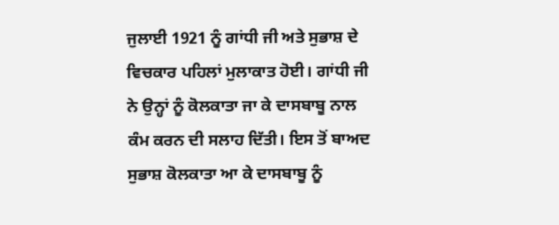ਜੁਲਾਈ 1921 ਨੂੰ ਗਾਂਧੀ ਜੀ ਅਤੇ ਸੁਭਾਸ਼ ਦੇ ਵਿਚਕਾਰ ਪਹਿਲਾਂ ਮੁਲਾਕਾਤ ਹੋਈ। ਗਾਂਧੀ ਜੀ ਨੇ ਉਨ੍ਹਾਂ ਨੂੰ ਕੋਲਕਾਤਾ ਜਾ ਕੇ ਦਾਸਬਾਬੂ ਨਾਲ ਕੰਮ ਕਰਨ ਦੀ ਸਲਾਹ ਦਿੱਤੀ। ਇਸ ਤੋਂ ਬਾਅਦ ਸੁਭਾਸ਼ ਕੋਲਕਾਤਾ ਆ ਕੇ ਦਾਸਬਾਬੂ ਨੂੰ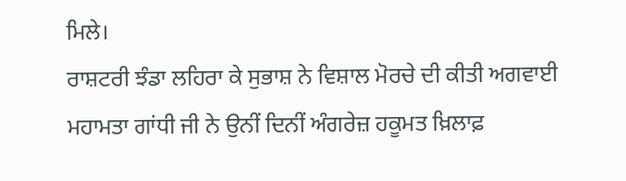ਮਿਲੇ।
ਰਾਸ਼ਟਰੀ ਝੰਡਾ ਲਹਿਰਾ ਕੇ ਸੁਭਾਸ਼ ਨੇ ਵਿਸ਼ਾਲ ਮੋਰਚੇ ਦੀ ਕੀਤੀ ਅਗਵਾਈ
ਮਹਾਮਤਾ ਗਾਂਧੀ ਜੀ ਨੇ ਉਨੀਂ ਦਿਨੀਂ ਅੰਗਰੇਜ਼ ਹਕੂਮਤ ਖ਼ਿਲਾਫ਼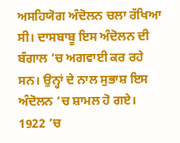ਅਸਹਿਯੋਗ ਅੰਦੋਲਨ ਚਲਾ ਰੱਖਿਆ ਸੀ। ਦਾਸਬਾਬੂ ਇਸ ਅੰਦੋਲਨ ਦੀ ਬੰਗਾਲ ’ਚ ਅਗਵਾਈ ਕਰ ਰਹੇ ਸਨ। ਉਨ੍ਹਾਂ ਦੇ ਨਾਲ ਸੁਭਾਸ਼ ਇਸ ਅੰਦੋਲਨ ’ਚ ਸ਼ਾਮਲ ਹੋ ਗਏ। 1922 ’ਚ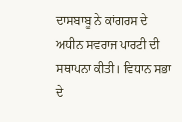ਦਾਸਬਾਬੂ ਨੇ ਕਾਂਗਰਸ ਦੇ ਅਧੀਨ ਸਵਰਾਜ ਪਾਰਟੀ ਦੀ ਸਥਾਪਨਾ ਕੀਤੀ। ਵਿਧਾਨ ਸਭਾ ਦੇ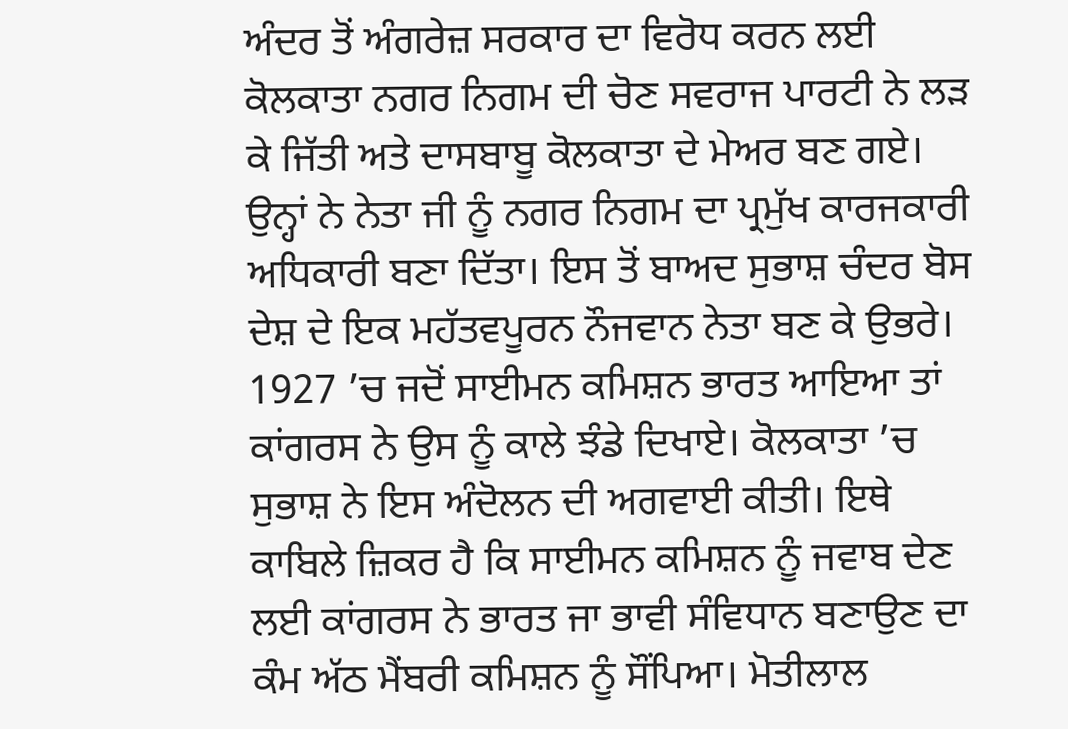ਅੰਦਰ ਤੋਂ ਅੰਗਰੇਜ਼ ਸਰਕਾਰ ਦਾ ਵਿਰੋਧ ਕਰਨ ਲਈ ਕੋਲਕਾਤਾ ਨਗਰ ਨਿਗਮ ਦੀ ਚੋਣ ਸਵਰਾਜ ਪਾਰਟੀ ਨੇ ਲੜ ਕੇ ਜਿੱਤੀ ਅਤੇ ਦਾਸਬਾਬੂ ਕੋਲਕਾਤਾ ਦੇ ਮੇਅਰ ਬਣ ਗਏ। ਉਨ੍ਹਾਂ ਨੇ ਨੇਤਾ ਜੀ ਨੂੰ ਨਗਰ ਨਿਗਮ ਦਾ ਪ੍ਰਮੁੱਖ ਕਾਰਜਕਾਰੀ ਅਧਿਕਾਰੀ ਬਣਾ ਦਿੱਤਾ। ਇਸ ਤੋਂ ਬਾਅਦ ਸੁਭਾਸ਼ ਚੰਦਰ ਬੋਸ ਦੇਸ਼ ਦੇ ਇਕ ਮਹੱਤਵਪੂਰਨ ਨੌਜਵਾਨ ਨੇਤਾ ਬਣ ਕੇ ਉਭਰੇ। 1927 ’ਚ ਜਦੋਂ ਸਾਈਮਨ ਕਮਿਸ਼ਨ ਭਾਰਤ ਆਇਆ ਤਾਂ ਕਾਂਗਰਸ ਨੇ ਉਸ ਨੂੰ ਕਾਲੇ ਝੰਡੇ ਦਿਖਾਏ। ਕੋਲਕਾਤਾ ’ਚ ਸੁਭਾਸ਼ ਨੇ ਇਸ ਅੰਦੋਲਨ ਦੀ ਅਗਵਾਈ ਕੀਤੀ। ਇਥੇ ਕਾਬਿਲੇ ਜ਼ਿਕਰ ਹੈ ਕਿ ਸਾਈਮਨ ਕਮਿਸ਼ਨ ਨੂੰ ਜਵਾਬ ਦੇਣ ਲਈ ਕਾਂਗਰਸ ਨੇ ਭਾਰਤ ਜਾ ਭਾਵੀ ਸੰਵਿਧਾਨ ਬਣਾਉਣ ਦਾ ਕੰਮ ਅੱਠ ਮੈਂਬਰੀ ਕਮਿਸ਼ਨ ਨੂੰ ਸੌਂਪਿਆ। ਮੋਤੀਲਾਲ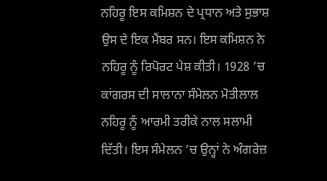ਨਹਿਰੂ ਇਸ ਕਮਿਸ਼ਨ ਦੇ ਪ੍ਰਧਾਨ ਅਤੇ ਸੁਭਾਸ਼ ਉਸ ਦੇ ਇਕ ਮੈਂਬਰ ਸਨ। ਇਸ ਕਮਿਸ਼ਨ ਨੇ ਨਹਿਰੂ ਨੂੰ ਰਿਪੋਰਟ ਪੇਸ਼ ਕੀਤੀ। 1928 ’ਚ ਕਾਂਗਰਸ ਦੀ ਸਾਲਾਨਾ ਸੰਮੇਲਨ ਮੋਤੀਲਾਲ ਨਹਿਰੂ ਨੂੰ ਆਰਮੀ ਤਰੀਕੇ ਨਾਲ ਸਲਾਮੀ ਦਿੱਤੀ। ਇਸ ਸੰਮੇਲਨ ’ਚ ਉਨ੍ਹਾਂ ਨੇ ਅੰਗਰੇਜ਼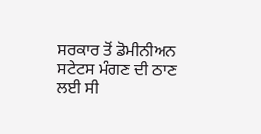ਸਰਕਾਰ ਤੋਂ ਡੋਮੀਨੀਅਨ ਸਟੇਟਸ ਮੰਗਣ ਦੀ ਠਾਣ ਲਈ ਸੀ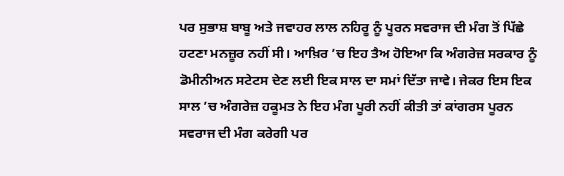ਪਰ ਸੁਭਾਸ਼ ਬਾਬੂ ਅਤੇ ਜਵਾਹਰ ਲਾਲ ਨਹਿਰੂ ਨੂੰ ਪੂਰਨ ਸਵਰਾਜ ਦੀ ਮੰਗ ਤੋਂ ਪਿੱਛੇ ਹਟਣਾ ਮਨਜ਼ੂਰ ਨਹੀਂ ਸੀ। ਆਖ਼ਿਰ ’ਚ ਇਹ ਤੈਅ ਹੋਇਆ ਕਿ ਅੰਗਰੇਜ਼ ਸਰਕਾਰ ਨੂੰ ਡੋਮੀਨੀਅਨ ਸਟੇਟਸ ਦੇਣ ਲਈ ਇਕ ਸਾਲ ਦਾ ਸਮਾਂ ਦਿੱਤਾ ਜਾਵੇ। ਜੇਕਰ ਇਸ ਇਕ ਸਾਲ ’ਚ ਅੰਗਰੇਜ਼ ਹਕੂਮਤ ਨੇ ਇਹ ਮੰਗ ਪੂਰੀ ਨਹੀਂ ਕੀਤੀ ਤਾਂ ਕਾਂਗਰਸ ਪੂਰਨ ਸਵਰਾਜ ਦੀ ਮੰਗ ਕਰੇਗੀ ਪਰ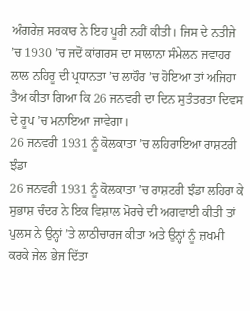ਅੰਗਰੇਜ਼ ਸਰਕਾਰ ਨੇ ਇਹ ਪੂਰੀ ਨਹੀਂ ਕੀਤੀ। ਜਿਸ ਦੇ ਨਤੀਜੇ ’ਚ 1930 ’ਚ ਜਦੋਂ ਕਾਂਗਰਸ ਦਾ ਸਾਲਾਨਾ ਸੰਮੇਲਨ ਜਵਾਹਰ ਲਾਲ ਨਹਿਰੂ ਦੀ ਪ੍ਰਧਾਨਤਾ ’ਚ ਲਾਹੌਰ ’ਚ ਹੋਇਆ ਤਾਂ ਅਜਿਹਾ ਤੈਅ ਕੀਤਾ ਗਿਆ ਕਿ 26 ਜਨਵਰੀ ਦਾ ਦਿਨ ਸੁਤੰਤਰਤਾ ਦਿਵਸ ਦੇ ਰੂਪ ’ਚ ਮਨਾਇਆ ਜਾਵੇਗਾ।
26 ਜਨਵਰੀ 1931 ਨੂੰ ਕੋਲਕਾਤਾ ’ਚ ਲਹਿਰਾਇਆ ਰਾਸ਼ਟਰੀ ਝੰਡਾ
26 ਜਨਵਰੀ 1931 ਨੂੰ ਕੋਲਕਾਤਾ ’ਚ ਰਾਸ਼ਟਰੀ ਝੰਡਾ ਲਹਿਰਾ ਕੇ ਸੁਭਾਸ਼ ਚੰਦਰ ਨੇ ਇਕ ਵਿਸ਼ਾਲ ਮੋਰਚੇ ਦੀ ਅਗਵਾਈ ਕੀਤੀ ਤਾਂ ਪੁਲਸ ਨੇ ਉਨ੍ਹਾਂ ’ਤੇ ਲਾਠੀਚਾਰਜ ਕੀਤਾ ਅਤੇ ਉਨ੍ਹਾਂ ਨੂੰ ਜ਼ਖਮੀ ਕਰਕੇ ਜੇਲ ਭੇਜ ਦਿੱਤਾ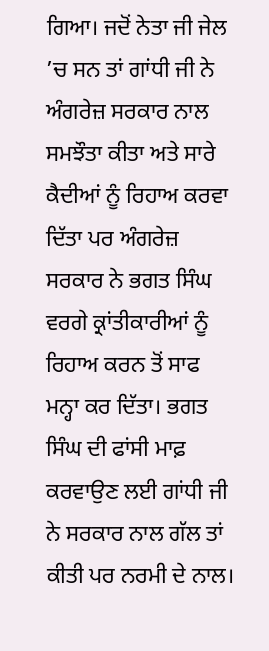ਗਿਆ। ਜਦੋਂ ਨੇਤਾ ਜੀ ਜੇਲ ’ਚ ਸਨ ਤਾਂ ਗਾਂਧੀ ਜੀ ਨੇ ਅੰਗਰੇਜ਼ ਸਰਕਾਰ ਨਾਲ ਸਮਝੌਤਾ ਕੀਤਾ ਅਤੇ ਸਾਰੇ ਕੈਦੀਆਂ ਨੂੰ ਰਿਹਾਅ ਕਰਵਾ ਦਿੱਤਾ ਪਰ ਅੰਗਰੇਜ਼ ਸਰਕਾਰ ਨੇ ਭਗਤ ਸਿੰਘ ਵਰਗੇ ਕ੍ਰਾਂਤੀਕਾਰੀਆਂ ਨੂੰ ਰਿਹਾਅ ਕਰਨ ਤੋਂ ਸਾਫ ਮਨ੍ਹਾ ਕਰ ਦਿੱਤਾ। ਭਗਤ ਸਿੰਘ ਦੀ ਫਾਂਸੀ ਮਾਫ਼ ਕਰਵਾਉਣ ਲਈ ਗਾਂਧੀ ਜੀ ਨੇ ਸਰਕਾਰ ਨਾਲ ਗੱਲ ਤਾਂ ਕੀਤੀ ਪਰ ਨਰਮੀ ਦੇ ਨਾਲ।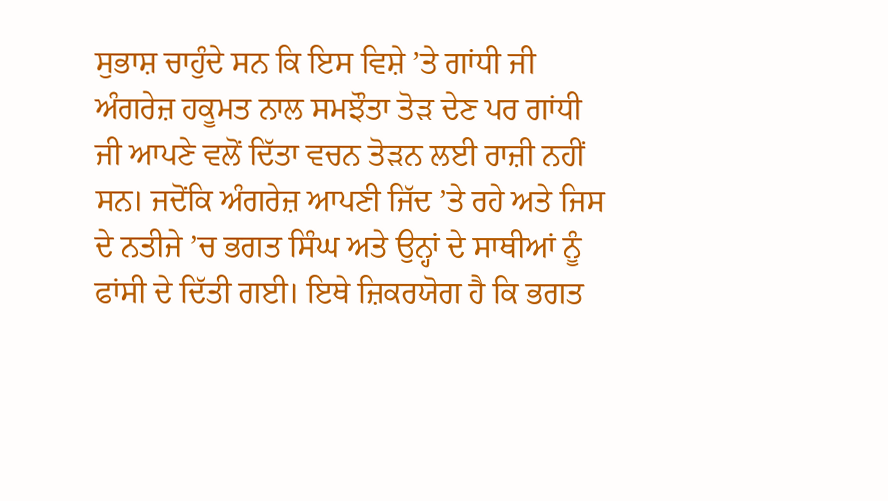ਸੁਭਾਸ਼ ਚਾਹੁੰਦੇ ਸਨ ਕਿ ਇਸ ਵਿਸ਼ੇ ’ਤੇ ਗਾਂਧੀ ਜੀ ਅੰਗਰੇਜ਼ ਹਕੂਮਤ ਨਾਲ ਸਮਝੌਤਾ ਤੋੜ ਦੇਣ ਪਰ ਗਾਂਧੀ ਜੀ ਆਪਣੇ ਵਲੋਂ ਦਿੱਤਾ ਵਚਨ ਤੋੜਨ ਲਈ ਰਾਜ਼ੀ ਨਹੀਂ ਸਨ। ਜਦੋਂਕਿ ਅੰਗਰੇਜ਼ ਆਪਣੀ ਜਿੱਦ ’ਤੇ ਰਹੇ ਅਤੇ ਜਿਸ ਦੇ ਨਤੀਜੇ ’ਚ ਭਗਤ ਸਿੰਘ ਅਤੇ ਉਨ੍ਹਾਂ ਦੇ ਸਾਥੀਆਂ ਨੂੰ ਫਾਂਸੀ ਦੇ ਦਿੱਤੀ ਗਈ। ਇਥੇ ਜ਼ਿਕਰਯੋਗ ਹੈ ਕਿ ਭਗਤ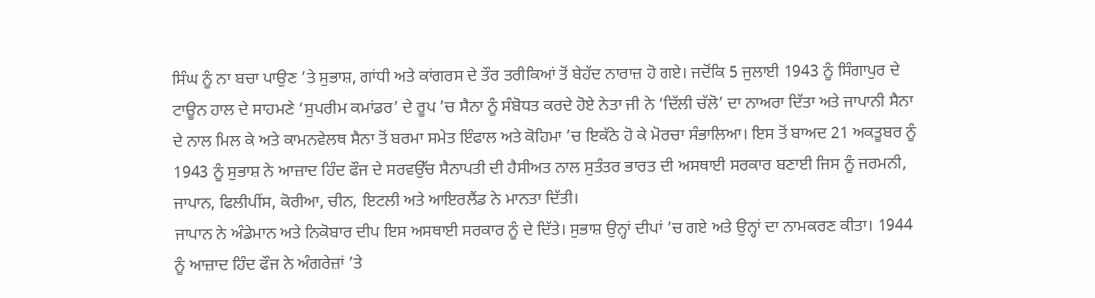ਸਿੰਘ ਨੂੰ ਨਾ ਬਚਾ ਪਾਉਣ ’ਤੇ ਸੁਭਾਸ਼, ਗਾਂਧੀ ਅਤੇ ਕਾਂਗਰਸ ਦੇ ਤੌਰ ਤਰੀਕਿਆਂ ਤੋਂ ਬੇਹੱਦ ਨਾਰਾਜ਼ ਹੋ ਗਏ। ਜਦੋਂਕਿ 5 ਜੁਲਾਈ 1943 ਨੂੰ ਸਿੰਗਾਪੁਰ ਦੇ ਟਾਊਨ ਹਾਲ ਦੇ ਸਾਹਮਣੇ ‘ਸੁਪਰੀਮ ਕਮਾਂਡਰ’ ਦੇ ਰੂਪ ’ਚ ਸੈਨਾ ਨੂੰ ਸੰਬੋਧਤ ਕਰਦੇ ਹੋਏ ਨੇਤਾ ਜੀ ਨੇ ‘ਦਿੱਲੀ ਚੱਲੋ’ ਦਾ ਨਾਅਰਾ ਦਿੱਤਾ ਅਤੇ ਜਾਪਾਨੀ ਸੈਨਾ ਦੇ ਨਾਲ ਮਿਲ ਕੇ ਅਤੇ ਕਾਮਨਵੇਲਥ ਸੈਨਾ ਤੋਂ ਬਰਮਾ ਸਮੇਤ ਇੰਫਾਲ ਅਤੇ ਕੋਹਿਮਾ ’ਚ ਇਕੱਠੇ ਹੋ ਕੇ ਮੋਰਚਾ ਸੰਭਾਲਿਆ। ਇਸ ਤੋਂ ਬਾਅਦ 21 ਅਕਤੂਬਰ ਨੂੰ 1943 ਨੂੰ ਸੁਭਾਸ਼ ਨੇ ਆਜ਼ਾਦ ਹਿੰਦ ਫੌਜ ਦੇ ਸਰਵਉੱਚ ਸੈਨਾਪਤੀ ਦੀ ਹੈਸੀਅਤ ਨਾਲ ਸੁਤੰਤਰ ਭਾਰਤ ਦੀ ਅਸਥਾਈ ਸਰਕਾਰ ਬਣਾਈ ਜਿਸ ਨੂੰ ਜਰਮਨੀ, ਜਾਪਾਨ, ਫਿਲੀਪੀਂਸ, ਕੋਰੀਆ, ਚੀਨ, ਇਟਲੀ ਅਤੇ ਆਇਰਲੈਂਡ ਨੇ ਮਾਨਤਾ ਦਿੱਤੀ।
ਜਾਪਾਨ ਨੇ ਅੰਡੇਮਾਨ ਅਤੇ ਨਿਕੋਬਾਰ ਦੀਪ ਇਸ ਅਸਥਾਈ ਸਰਕਾਰ ਨੂੰ ਦੇ ਦਿੱਤੇ। ਸੁਭਾਸ਼ ਉਨ੍ਹਾਂ ਦੀਪਾਂ ’ਚ ਗਏ ਅਤੇ ਉਨ੍ਹਾਂ ਦਾ ਨਾਮਕਰਣ ਕੀਤਾ। 1944 ਨੂੰ ਆਜ਼ਾਦ ਹਿੰਦ ਫੌਜ ਨੇ ਅੰਗਰੇਜ਼ਾਂ ’ਤੇ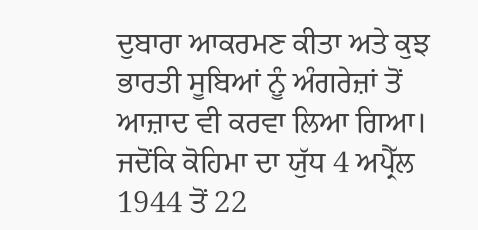ਦੁਬਾਰਾ ਆਕਰਮਣ ਕੀਤਾ ਅਤੇ ਕੁਝ ਭਾਰਤੀ ਸੂਬਿਆਂ ਨੂੰ ਅੰਗਰੇਜ਼ਾਂ ਤੋਂ ਆਜ਼ਾਦ ਵੀ ਕਰਵਾ ਲਿਆ ਗਿਆ। ਜਦੋਂਕਿ ਕੋਹਿਮਾ ਦਾ ਯੁੱਧ 4 ਅਪ੍ਰੈੱਲ 1944 ਤੋਂ 22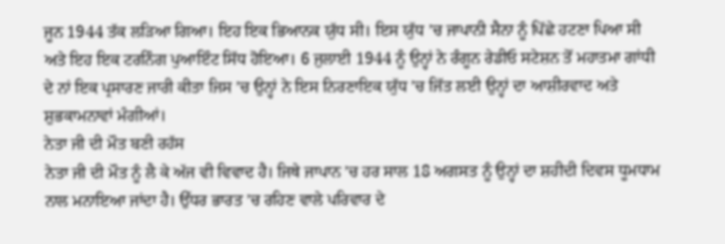ਜੂਨ 1944 ਤੱਕ ਲੜਿਆ ਗਿਆ। ਇਹ ਇਕ ਭਿਆਨਕ ਯੁੱਧ ਸੀ। ਇਸ ਯੁੱਧ ’ਚ ਜਾਪਾਨੀ ਸੈਨਾ ਨੂੰ ਪਿੱਛੇ ਹਟਣਾ ਪਿਆ ਸੀ ਅਤੇ ਇਹ ਇਕ ਟਰਨਿੰਗ ਪੁਆਇੰਟ ਸਿੱਧ ਹੋਇਆ। 6 ਜੁਲਾਈ 1944 ਨੂੰ ਉਨ੍ਹਾਂ ਨੇ ਰੰਗੂਨ ਰੇਡੀਓ ਸਟੇਸ਼ਨ ਤੋਂ ਮਹਾਤਮਾ ਗਾਂਧੀ ਦੇ ਨਾਂ ਇਕ ਪ੍ਰਸਾਰਣ ਜਾਰੀ ਕੀਤਾ ਜਿਸ ’ਚ ਉਨ੍ਹਾਂ ਨੇ ਇਸ ਨਿਰਣਾਇਕ ਯੁੱਧ ’ਚ ਜਿੱਤ ਲਈ ਉਨ੍ਹਾਂ ਦਾ ਆਸ਼ੀਰਵਾਦ ਅਤੇ ਸ਼ੁਭਕਾਮਨਾਵਾਂ ਮੰਗੀਆਂ।
ਨੇਤਾ ਜੀ ਦੀ ਮੌਤ ਬਣੀ ਰਹੱਸ
ਨੇਤਾ ਜੀ ਦੀ ਮੌਤ ਨੂੰ ਲੈ ਕੇ ਅੱਜ ਵੀ ਵਿਵਾਦ ਹੈ। ਜਿਥੇ ਜਾਪਾਨ ’ਚ ਹਰ ਸਾਲ 18 ਅਗਸਤ ਨੂੰ ਉਨ੍ਹਾਂ ਦਾ ਸ਼ਹੀਦੀ ਦਿਵਸ ਧੂਮਧਾਮ ਨਾਲ ਮਨਾਇਆ ਜਾਂਦਾ ਹੈ। ਉੱਧਰ ਭਾਰਤ ’ਚ ਰਹਿਣ ਵਾਲੇ ਪਰਿਵਾਰ ਦੇ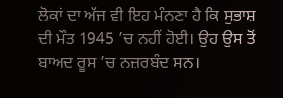ਲੋਕਾਂ ਦਾ ਅੱਜ ਵੀ ਇਹ ਮੰਨਣਾ ਹੈ ਕਿ ਸੁਭਾਸ਼ ਦੀ ਮੌਤ 1945 ’ਚ ਨਹੀਂ ਹੋਈ। ਉਹ ਉਸ ਤੋਂ ਬਾਅਦ ਰੂਸ ’ਚ ਨਜ਼ਰਬੰਦ ਸਨ।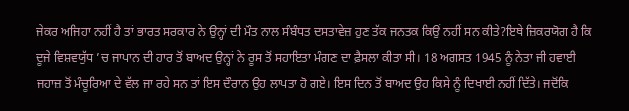ਜੇਕਰ ਅਜਿਹਾ ਨਹੀਂ ਹੈ ਤਾਂ ਭਾਰਤ ਸਰਕਾਰ ਨੇ ਉਨ੍ਹਾਂ ਦੀ ਮੌਤ ਨਾਲ ਸੰਬੰਧਤ ਦਸਤਾਵੇਜ਼ ਹੁਣ ਤੱਕ ਜਨਤਕ ਕਿਉਂ ਨਹੀਂ ਸਨ ਕੀਤੇ?ਇਥੇ ਜ਼ਿਕਰਯੋਗ ਹੈ ਕਿ ਦੂਜੇ ਵਿਸ਼ਵਯੁੱਧ ’ਚ ਜਾਪਾਨ ਦੀ ਹਾਰ ਤੋਂ ਬਾਅਦ ਉਨ੍ਹਾਂ ਨੇ ਰੂਸ ਤੋਂ ਸਹਾਇਤਾ ਮੰਗਣ ਦਾ ਫ਼ੈਸਲਾ ਕੀਤਾ ਸੀ। 18 ਅਗਸਤ 1945 ਨੂੰ ਨੇਤਾ ਜੀ ਹਵਾਈ ਜਹਾਜ਼ ਤੋਂ ਮੰਚੂਰਿਆ ਦੇ ਵੱਲ ਜਾ ਰਹੇ ਸਨ ਤਾਂ ਇਸ ਦੌਰਾਨ ਉਹ ਲਾਪਤਾ ਹੋ ਗਏ। ਇਸ ਦਿਨ ਤੋਂ ਬਾਅਦ ਉਹ ਕਿਸੇ ਨੂੰ ਦਿਖਾਈ ਨਹੀਂ ਦਿੱਤੇ। ਜਦੋਂਕਿ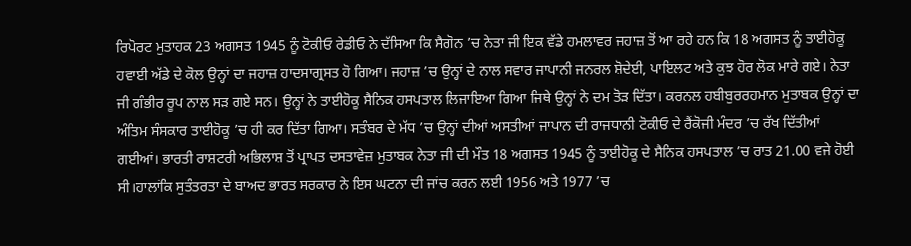ਰਿਪੋਰਟ ਮੁਤਾਹਕ 23 ਅਗਸਤ 1945 ਨੂੰ ਟੋਕੀਓ ਰੇਡੀਓ ਨੇ ਦੱਸਿਆ ਕਿ ਸੈਗੋਨ ’ਚ ਨੇਤਾ ਜੀ ਇਕ ਵੱਡੇ ਹਮਲਾਵਰ ਜਹਾਜ਼ ਤੋਂ ਆ ਰਹੇ ਹਨ ਕਿ 18 ਅਗਸਤ ਨੂੰ ਤਾਈਹੋਕੂ ਹਵਾਈ ਅੱਡੇ ਦੇ ਕੋਲ ਉਨ੍ਹਾਂ ਦਾ ਜਹਾਜ਼ ਹਾਦਸਾਗ੍ਰਸਤ ਹੋ ਗਿਆ। ਜਹਾਜ਼ ’ਚ ਉਨ੍ਹਾਂ ਦੇ ਨਾਲ ਸਵਾਰ ਜਾਪਾਨੀ ਜਨਰਲ ਸ਼ੋਦੇਈ, ਪਾਇਲਟ ਅਤੇ ਕੁਝ ਹੋਰ ਲੋਕ ਮਾਰੇ ਗਏ। ਨੇਤਾ ਜੀ ਗੰਭੀਰ ਰੂਪ ਨਾਲ ਸੜ ਗਏ ਸਨ। ਉਨ੍ਹਾਂ ਨੇ ਤਾਈਹੋਕੂ ਸੈਨਿਕ ਹਸਪਤਾਲ ਲਿਜਾਇਆ ਗਿਆ ਜਿਥੇ ਉਨ੍ਹਾਂ ਨੇ ਦਮ ਤੋੜ ਦਿੱਤਾ। ਕਰਨਲ ਹਬੀਬੁਰਰਹਮਾਨ ਮੁਤਾਬਕ ਉਨ੍ਹਾਂ ਦਾ ਅੰਤਿਮ ਸੰਸਕਾਰ ਤਾਈਹੋਕੂ ’ਚ ਹੀ ਕਰ ਦਿੱਤਾ ਗਿਆ। ਸਤੰਬਰ ਦੇ ਮੱਧ ’ਚ ਉਨ੍ਹਾਂ ਦੀਆਂ ਅਸਤੀਆਂ ਜਾਪਾਨ ਦੀ ਰਾਜਧਾਨੀ ਟੋਕੀਓ ਦੇ ਰੈਂਕੋਜੀ ਮੰਦਰ ’ਚ ਰੱਖ ਦਿੱਤੀਆਂ ਗਈਆਂ। ਭਾਰਤੀ ਰਾਸ਼ਟਰੀ ਅਭਿਲਾਸ਼ ਤੋਂ ਪ੍ਰਾਪਤ ਦਸਤਾਵੇਜ਼ ਮੁਤਾਬਕ ਨੇਤਾ ਜੀ ਦੀ ਮੌਤ 18 ਅਗਸਤ 1945 ਨੂੰ ਤਾਈਹੋਕੂ ਦੇ ਸੈਨਿਕ ਹਸਪਤਾਲ ’ਚ ਰਾਤ 21.00 ਵਜੇ ਹੋਈ ਸੀ।ਹਾਲਾਂਕਿ ਸੁਤੰਤਰਤਾ ਦੇ ਬਾਅਦ ਭਾਰਤ ਸਰਕਾਰ ਨੇ ਇਸ ਘਟਨਾ ਦੀ ਜਾਂਚ ਕਰਨ ਲਈ 1956 ਅਤੇ 1977 ’ਚ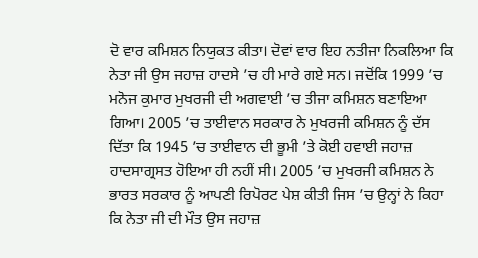ਦੋ ਵਾਰ ਕਮਿਸ਼ਨ ਨਿਯੁਕਤ ਕੀਤਾ। ਦੋਵਾਂ ਵਾਰ ਇਹ ਨਤੀਜਾ ਨਿਕਲਿਆ ਕਿ ਨੇਤਾ ਜੀ ਉਸ ਜਹਾਜ਼ ਹਾਦਸੇ ’ਚ ਹੀ ਮਾਰੇ ਗਏ ਸਨ। ਜਦੋਂਕਿ 1999 ’ਚ ਮਨੋਜ ਕੁਮਾਰ ਮੁਖਰਜੀ ਦੀ ਅਗਵਾਈ ’ਚ ਤੀਜਾ ਕਮਿਸ਼ਨ ਬਣਾਇਆ ਗਿਆ। 2005 ’ਚ ਤਾਈਵਾਨ ਸਰਕਾਰ ਨੇ ਮੁਖਰਜੀ ਕਮਿਸ਼ਨ ਨੂੰ ਦੱਸ ਦਿੱਤਾ ਕਿ 1945 ’ਚ ਤਾਈਵਾਨ ਦੀ ਭੂਮੀ ’ਤੇ ਕੋਈ ਹਵਾਈ ਜਹਾਜ਼ ਹਾਦਸਾਗ੍ਰਸਤ ਹੋਇਆ ਹੀ ਨਹੀਂ ਸੀ। 2005 ’ਚ ਮੁਖਰਜੀ ਕਮਿਸ਼ਨ ਨੇ ਭਾਰਤ ਸਰਕਾਰ ਨੂੰ ਆਪਣੀ ਰਿਪੋਰਟ ਪੇਸ਼ ਕੀਤੀ ਜਿਸ ’ਚ ਉਨ੍ਹਾਂ ਨੇ ਕਿਹਾ ਕਿ ਨੇਤਾ ਜੀ ਦੀ ਮੌਤ ਉਸ ਜਹਾਜ਼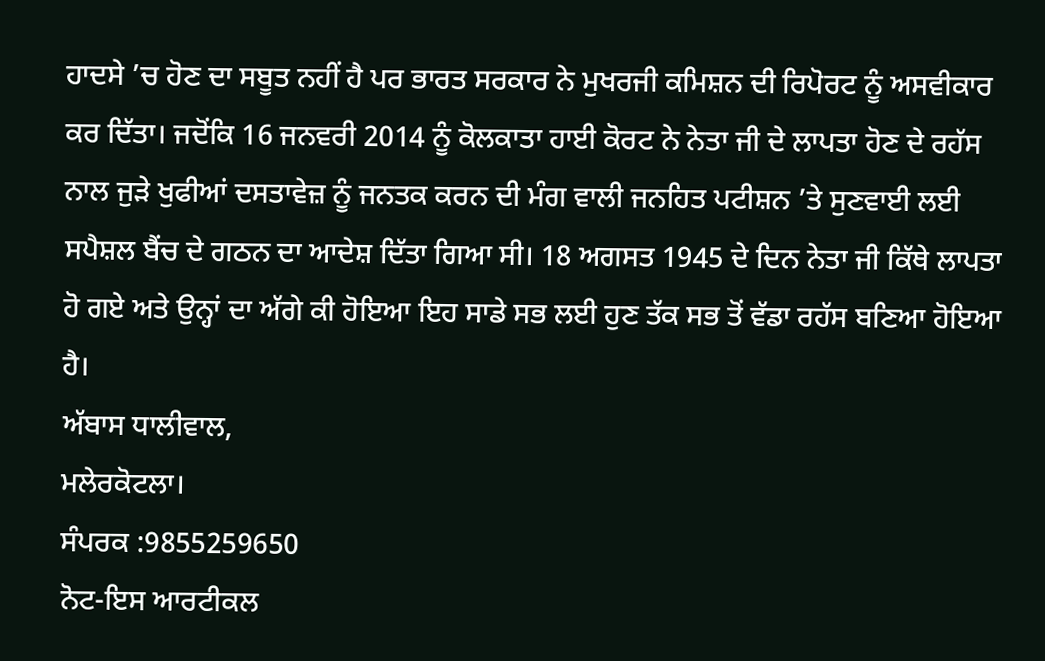ਹਾਦਸੇ ’ਚ ਹੋਣ ਦਾ ਸਬੂਤ ਨਹੀਂ ਹੈ ਪਰ ਭਾਰਤ ਸਰਕਾਰ ਨੇ ਮੁਖਰਜੀ ਕਮਿਸ਼ਨ ਦੀ ਰਿਪੋਰਟ ਨੂੰ ਅਸਵੀਕਾਰ ਕਰ ਦਿੱਤਾ। ਜਦੋਂਕਿ 16 ਜਨਵਰੀ 2014 ਨੂੰ ਕੋਲਕਾਤਾ ਹਾਈ ਕੋਰਟ ਨੇ ਨੇਤਾ ਜੀ ਦੇ ਲਾਪਤਾ ਹੋਣ ਦੇ ਰਹੱਸ ਨਾਲ ਜੁੜੇ ਖੁਫੀਆਂ ਦਸਤਾਵੇਜ਼ ਨੂੰ ਜਨਤਕ ਕਰਨ ਦੀ ਮੰਗ ਵਾਲੀ ਜਨਹਿਤ ਪਟੀਸ਼ਨ ’ਤੇ ਸੁਣਵਾਈ ਲਈ ਸਪੈਸ਼ਲ ਬੈਂਚ ਦੇ ਗਠਨ ਦਾ ਆਦੇਸ਼ ਦਿੱਤਾ ਗਿਆ ਸੀ। 18 ਅਗਸਤ 1945 ਦੇ ਦਿਨ ਨੇਤਾ ਜੀ ਕਿੱਥੇ ਲਾਪਤਾ ਹੋ ਗਏ ਅਤੇ ਉਨ੍ਹਾਂ ਦਾ ਅੱਗੇ ਕੀ ਹੋਇਆ ਇਹ ਸਾਡੇ ਸਭ ਲਈ ਹੁਣ ਤੱਕ ਸਭ ਤੋਂ ਵੱਡਾ ਰਹੱਸ ਬਣਿਆ ਹੋਇਆ ਹੈ।
ਅੱਬਾਸ ਧਾਲੀਵਾਲ,
ਮਲੇਰਕੋਟਲਾ।
ਸੰਪਰਕ :9855259650
ਨੋਟ-ਇਸ ਆਰਟੀਕਲ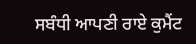ਸਬੰਧੀ ਆਪਣੀ ਰਾਏ ਕੁਮੈਂਟ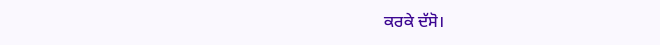ਕਰਕੇ ਦੱਸੋ।